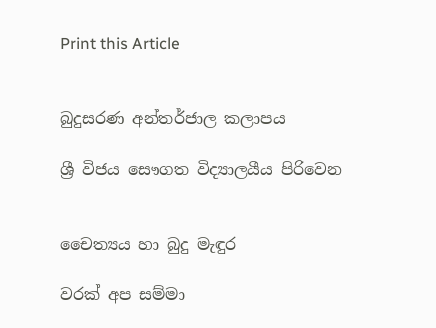Print this Article


බුදුසරණ අන්තර්ජාල කලාපය

ශ්‍රී විජය සෞගත විද්‍යාලයීය පිරිවෙන


චෛත්‍යය හා බුදු මැඳුර

වරක් අප සම්මා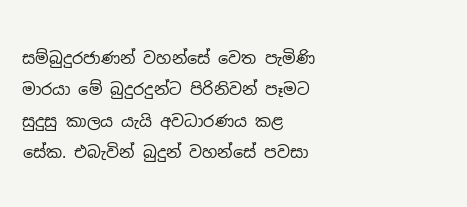සම්බුදුරජාණන් වහන්සේ වෙත පැමිණි මාරයා මේ බුදුරදුන්ට පිරිනිවන් පෑමට සුදුසු කාලය යැයි අවධාරණය කළ සේක. එබැවින් බුදුන් වහන්සේ පවසා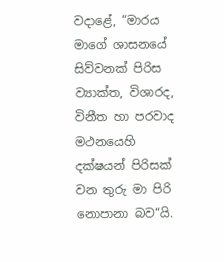වදාළේ, “මාරය මාගේ ශාසනයේ සිව්වනක් පිරිස ව්‍යාක්ත, විශාරද, විනීත හා පරවාද මථනයෙහි දක්ෂයන් පිරිසක් වන තුරු මා පිරි නොපානා බව“යි.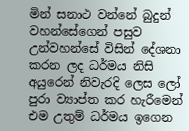මින් සනාථ වන්නේ බුදුන් වහන්සේගෙන් පසුව උන්වහන්සේ විසින් දේශනා කරන ලද ධර්මය නිසි අයුරෙන් නිවැරදි ලෙස ලෝ පුරා ව්‍යාප්ත කර හැරීමෙන් එම උතුම් ධර්මය ඉගෙන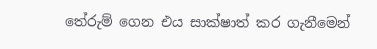තේරුම් ගෙන එය සාක්ෂාත් කර ගැනීමෙන්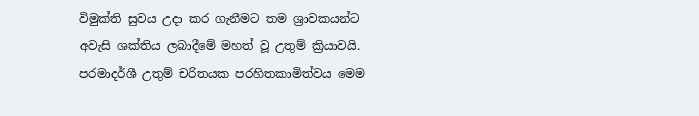විමුක්ති සුවය උදා කර ගැනීමට තම ශ්‍රාවකයන්ට අවැසි ශක්තිය ලබාදීමේ මහත් වූ උතුම් ක්‍රියාවයි. පරමාදර්ශී උතුම් චරිතයක පරහිතකාමිත්වය මෙම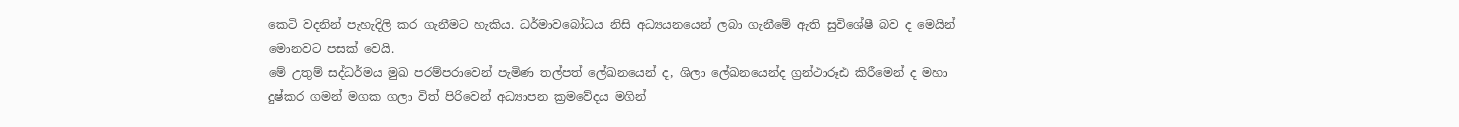කෙටි වදනින් පැහැදිලි කර ගැනීමට හැකිය. ධර්මාවබෝධය නිසි අධ්‍යයනයෙන් ලබා ගැනීමේ ඇති සුවිශේෂී බව ද මෙයින් මොනවට පසක් වෙයි.
මේ උතුම් සද්ධර්මය මුඛ පරම්පරාවෙන් පැමිණ තල්පත් ලේඛනයෙන් ද, ශිලා ලේඛනයෙන්ද ග්‍රන්ථාරූඪ කිරීමෙන් ද මහා දුෂ්කර ගමන් මගක ගලා විත් පිරිවෙන් අධ්‍යාපන ක්‍රමවේදය මගින්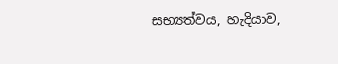සභ්‍යත්වය, හැදියාව,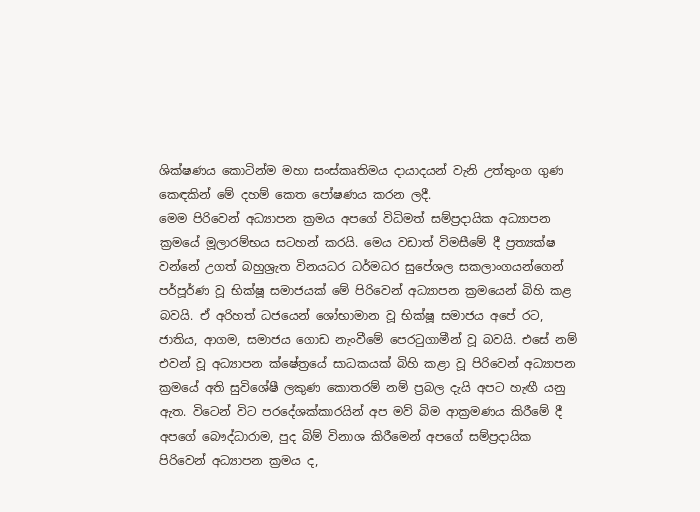ශික්ෂණය කොටින්ම මහා සංස්කෘතිමය දායාදයන් වැනි උත්තුංග ගුණ කෙඳකින් මේ දහම් කෙත පෝෂණය කරන ලදී.
මෙම පිරිවෙන් අධ්‍යාපන ක්‍රමය අපගේ විධිමත් සම්ප්‍රදායික අධ්‍යාපන ක්‍රමයේ මූලාරම්භය සටහන් කරයි. මෙය වඩාත් විමසීමේ දී ප්‍රත්‍යක්ෂ වන්නේ උගත් බහුශ්‍රැත විනයධර ධර්මධර සුපේශල සකලාංගයන්ගෙන් පර්පූර්ණ වූ භික්ෂූ සමාජයක් මේ පිරිවෙන් අධ්‍යාපන ක්‍රමයෙන් බිහි කළ බවයි. ඒ අරිහත් ධජයෙන් ශෝභාමාන වූ භික්ෂූ සමාජය අපේ රට, ජාතිය, ආගම, සමාජය ගොඩ නැංවීමේ පෙරටුගාමීන් වූ බවයි. එසේ නම් එවන් වූ අධ්‍යාපන ක්ෂේත්‍රයේ සාධකයක් බිහි කළා වූ පිරිවෙන් අධ්‍යාපන ක්‍රමයේ අති සුවිශේෂී ලකුණ කොතරම් නම් ප්‍රබල දැයි අපට හැඟී යනු ඇත. විටෙන් විට පරදේශක්කාරයින් අප මව් බිම ආක්‍රමණය කිරීමේ දී අපගේ බෞද්ධාරාම, පුද බිම් විනාශ කිරීමෙන් අපගේ සම්ප්‍රදායික පිරිවෙන් අධ්‍යාපන ක්‍රමය ද,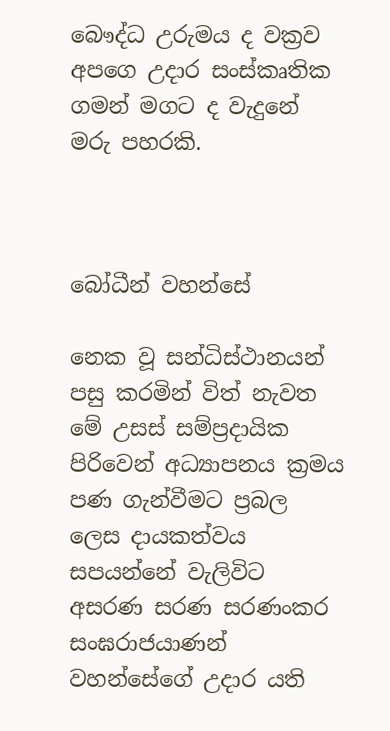බෞද්ධ උරුමය ද වක්‍රව අපගෙ උදාර සංස්කෘතික ගමන් මගට ද වැදුනේ මරු පහරකි.



බෝධීන් වහන්සේ

නෙක වූ සන්ධිස්ථානයන් පසු කරමින් විත් නැවත මේ උසස් සම්ප්‍රදායික පිරිවෙන් අධ්‍යාපනය ක්‍රමය පණ ගැන්වීමට ප්‍රබල ලෙස දායකත්වය සපයන්නේ වැලිවිට අසරණ සරණ සරණංකර සංඝරාජයාණන් වහන්සේගේ උදාර යති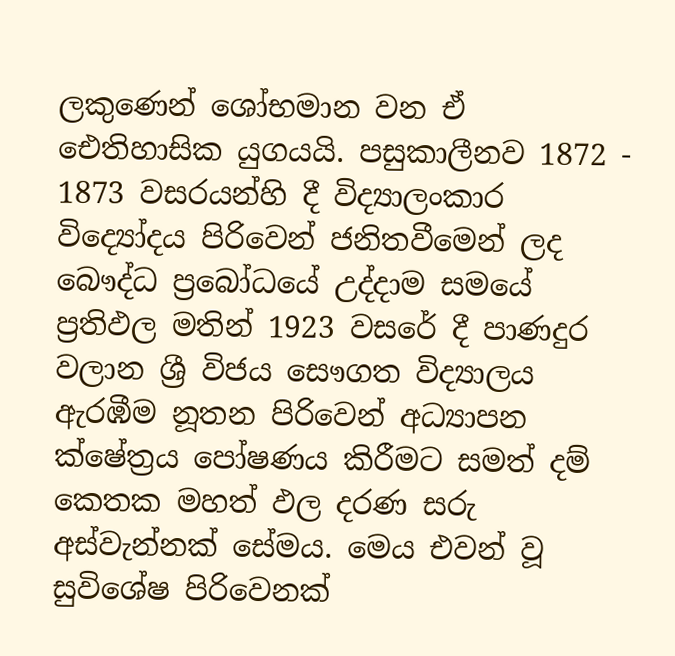ලකුණෙන් ශෝභමාන වන ඒ ඓතිහාසික යුගයයි. පසුකාලීනව 1872 - 1873 වසරයන්හි දී විද්‍යාලංකාර විද්‍යෝදය පිරිවෙන් ජනිතවීමෙන් ලද බෞද්ධ ප්‍රබෝධයේ උද්දාම සමයේ ප්‍රතිඵල මතින් 1923 වසරේ දී පාණදුර වලාන ශ්‍රී විජය සෞගත විද්‍යාලය ඇරඹීම නූතන පිරිවෙන් අධ්‍යාපන ක්ෂේත්‍රය පෝෂණය කිරීමට සමත් දම් කෙතක මහත් ඵල දරණ සරු අස්වැන්නක් සේමය. මෙය එවන් වූ සුවිශේෂ පිරිවෙනක්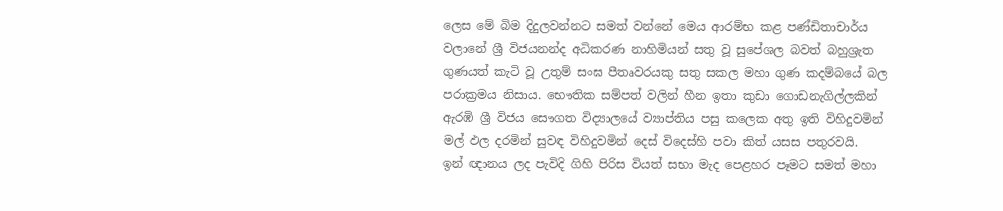ලෙස මේ බිම දිදුලවන්නට සමත් වන්නේ මෙය ආරම්භ කළ පණ්ඩිතාචාර්ය වලානේ ශ්‍රී විජයනන්ද අධිකරණ නාහිමියන් සතු වූ සුපේශල බවත් බහුශ්‍රැත ගුණයත් කැටි වූ උතුම් සංඝ පීතෘවරයකු සතු සකල මහා ගුණ කදම්බයේ බල පරාක්‍රමය නිසාය. භෞතික සම්පත් වලින් හීන ඉතා කුඩා ගොඩනැගිල්ලකින් ඇරඹි ශ්‍රී විජය සෞගත විද්‍යාලයේ ව්‍යාප්තිය පසු කලෙක අතු ඉති විහිදුවමින් මල් ඵල දරමින් සුවඳ විහිදුවමින් දෙස් විදෙස්හි පවා කිත් යසස පතුරවයි.
ඉන් ඥානය ලද පැවිදි ගිහි පිරිස වියත් සභා මැද පෙළහර පෑමට සමත් මහා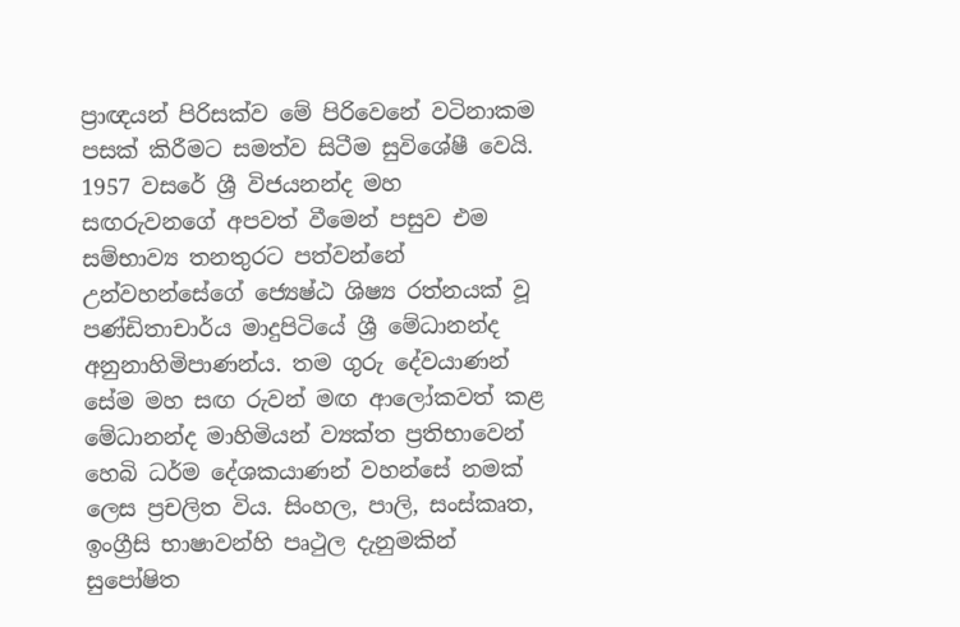ප්‍රාඥයන් පිරිසක්ව මේ පිරිවෙනේ වටිනාකම පසක් කිරීමට සමත්ව සිටීම සුවිශේෂී වෙයි. 1957 වසරේ ශ්‍රී විජයනන්ද මහ සඟරුවනගේ අපවත් වීමෙන් පසුව එම සම්භාව්‍ය තනතුරට පත්වන්නේ උන්වහන්සේගේ ජ්‍යෙෂ්ඨ ශිෂ්‍ය රත්නයක් වූ පණ්ඩිතාචාර්ය මාදුපිටියේ ශ්‍රී මේධානන්ද අනුනාහිමිපාණන්ය. තම ගුරු දේවයාණන් සේම මහ සඟ රුවන් මඟ ආලෝකවත් කළ මේධානන්ද මාහිමියන් ව්‍යක්ත ප්‍රතිභාවෙන් හෙබි ධර්ම දේශකයාණන් වහන්සේ නමක් ලෙස ප්‍රචලිත විය. සිංහල, පාලි, සංස්කෘත, ඉංග්‍රීසි භාෂාවන්හි පෘථුල දැනුමකින් සුපෝෂිත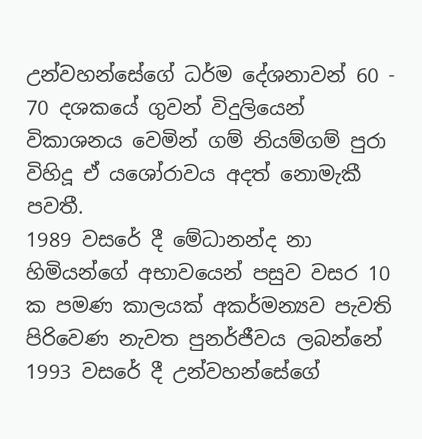උන්වහන්සේගේ ධර්ම දේශනාවන් 60 - 70 දශකයේ ගුවන් විදුලියෙන් විකාශනය වෙමින් ගම් නියම්ගම් පුරා විහිදූ ඒ යශෝරාවය අදත් නොමැකී පවතී.
1989 වසරේ දී මේධානන්ද නා හිමියන්ගේ අභාවයෙන් පසුව වසර 10 ක පමණ කාලයක් අකර්මන්‍යව පැවති පිරිවෙණ නැවත පුනර්ජීවය ලබන්නේ 1993 වසරේ දී උන්වහන්සේගේ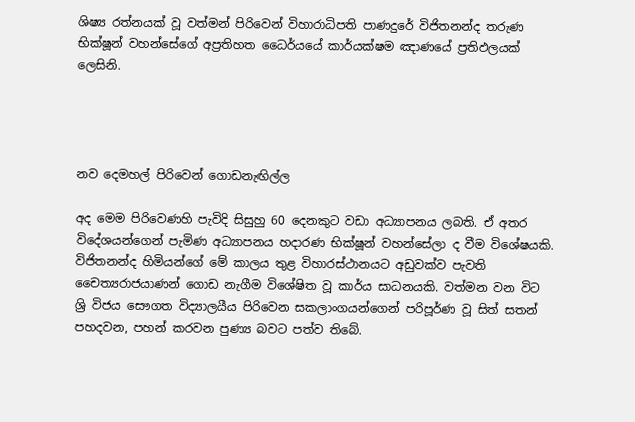ශිෂ්‍ය රත්නයක් වූ වත්මන් පිරිවෙන් විහාරාධිපති පාණදුරේ විජිතනන්ද තරුණ භික්ෂූන් වහන්සේගේ අප්‍රතිහත ධෛර්යයේ කාර්යක්ෂම ඤාණයේ ප්‍රතිඵලයක් ලෙසිනි.




නව දෙමහල් පිරිවෙන් ගොඩනැඟිල්ල

අද මෙම පිරිවෙණහි පැවිදි සිසුහු 60 දෙනකුට වඩා අධ්‍යාපනය ලබති. ඒ අතර විදේශයන්ගෙන් පැමිණ අධ්‍යාපනය හදාරණ භික්ෂූන් වහන්සේලා ද වීම විශේෂයකි.
විජිතනන්ද හිමියන්ගේ මේ කාලය තුළ විහාරස්ථානයට අඩුවක්ව පැවති චෛත්‍යරාජයාණන් ගොඩ නැගීම විශේෂිත වූ කාර්ය සාධනයකි. වත්මන වන විට ශ්‍රි විජය සෞගත විද්‍යාලයීය පිරිවෙන සකලාංගයන්ගෙන් පරිපූර්ණ වූ සිත් සතන් පහදවන, පහන් කරවන පුණ්‍ය බවට පත්ව තිබේ.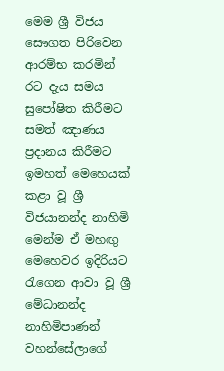මෙම ශ්‍රී විජය සෞගත පිරිවෙන ආරම්භ කරමින් රට දැය සමය සුපෝෂිත කිරීමට සමත් ඤාණය ප්‍රදානය කිරීමට ඉමහත් මෙහෙයක් කළා වූ ශ්‍රී විජයානන්ද නාහිමි මෙන්ම ඒ මහඟු මෙහෙවර ඉදිරියට රැගෙන ආවා වූ ශ්‍රී මේධානන්ද නාහිමිපාණන් වහන්සේලාගේ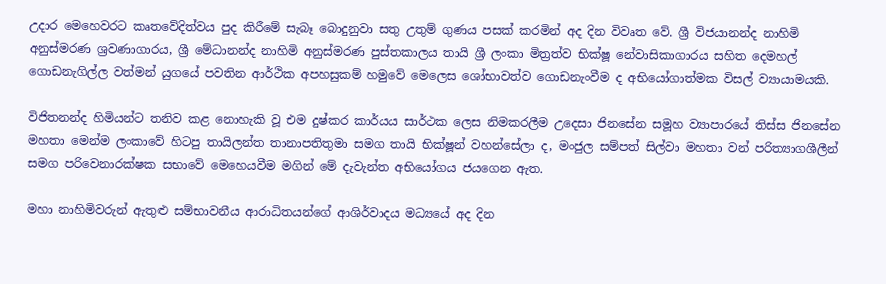උදාර මෙහෙවරට කෘතවේදිත්වය පුද කිරීමේ සැබෑ බොදුනුවා සතු උතුම් ගුණය පසක් කරමින් අද දින විවෘත වේ. ශ්‍රී විජයානන්ද නාහිමි අනුස්මරණ ශ්‍රවණාගාරය, ශ්‍රී මේධානන්ද නාහිමි අනුස්මරණ පුස්තකාලය තායි ශ්‍රී ලංකා මිත්‍රත්ව භික්ෂූ නේවාසිකාගාරය සහිත දෙමහල් ගොඩනැගිල්ල වත්මන් යුගයේ පවතින ආර්ථික අපහසුකම් හමුවේ මෙලෙස ශෝභාවත්ව ගොඩනැංවීම ද අභියෝගාත්මක විසල් ව්‍යායාමයකි.

විජිතනන්ද හිමියන්ට තනිව කළ නොහැකි වූ එම දුෂ්කර කාර්යය සාර්ථක ලෙස නිමකරලීම උදෙසා ජිනසේන සමූහ ව්‍යාපාරයේ තිස්ස ජිනසේන මහතා මෙන්ම ලංකාවේ හිටපු තායිලන්ත තානාපතිතුමා සමග තායි භික්ෂූන් වහන්සේලා ද, මංජුල සම්පත් සිල්වා මහතා වන් පරිත්‍යාගශීලීන් සමග පරිවෙනාරක්ෂක සභාවේ මෙහෙයවීම මගින් මේ දැවැන්ත අභියෝගය ජයගෙන ඇත.

මහා නාහිමිවරුන් ඇතුළු සම්භාවනීය ආරාධිතයන්ගේ ආශිර්වාදය මධ්‍යයේ අද දින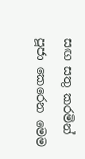සඟ සතු කරමින් පූජා කෙරෙන මෙම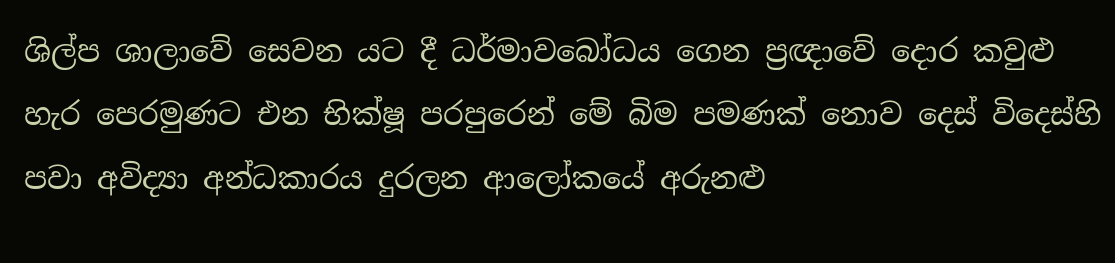ශිල්ප ශාලාවේ සෙවන යට දී ධර්මාවබෝධය ගෙන ප්‍රඥාවේ දොර කවුළු හැර පෙරමුණට එන භික්ෂූ පරපුරෙන් මේ බිම පමණක් නොව දෙස් විදෙස්හි පවා අවිද්‍යා අන්ධකාරය දුරලන ආලෝකයේ අරුනළු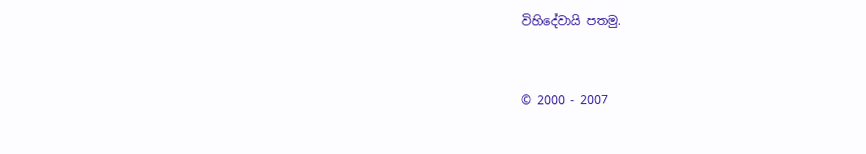විහිදේවායි පතමු.


© 2000 - 2007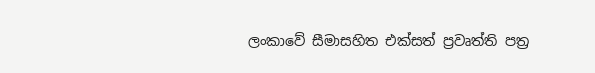ලංකාවේ සීමාසහිත එක්සත් ප්‍රවෘත්ති පත්‍ර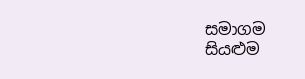සමාගම
සියළුම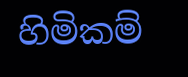හිමිකම්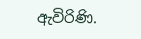ඇවිරිණි.